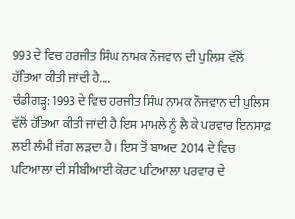993 ਦੇ ਵਿਚ ਹਰਜੀਤ ਸਿੰਘ ਨਾਮਕ ਨੌਜਵਾਨ ਦੀ ਪੁਲਿਸ ਵੱਲੋਂ ਹੱਤਿਆ ਕੀਤੀ ਜਾਂਦੀ ਹੈ....
ਚੰਡੀਗੜ੍ਹ: 1993 ਦੇ ਵਿਚ ਹਰਜੀਤ ਸਿੰਘ ਨਾਮਕ ਨੌਜਵਾਨ ਦੀ ਪੁਲਿਸ ਵੱਲੋਂ ਹੱਤਿਆ ਕੀਤੀ ਜਾਂਦੀ ਹੈ ਇਸ ਮਾਮਲੇ ਨੂੰ ਲੈ ਕੇ ਪਰਵਾਰ ਇਨਸਾਫ਼ ਲਈ ਲੰਮੀ ਜੰਗ ਲੜਦਾ ਹੈ। ਇਸ ਤੋਂ ਬਾਅਦ 2014 ਦੇ ਵਿਚ ਪਟਿਆਲਾ ਦੀ ਸੀਬੀਆਈ ਕੋਰਟ ਪਟਿਆਲਾ ਪਰਵਾਰ ਦੇ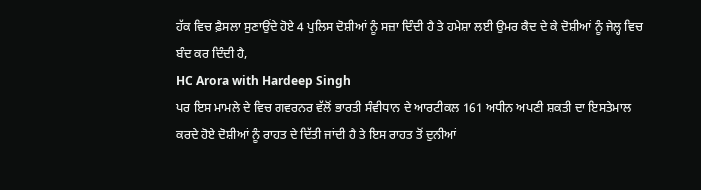ਹੱਕ ਵਿਚ ਫ਼ੈਸਲਾ ਸੁਣਾਉਂਦੇ ਹੋਏ 4 ਪੁਲਿਸ ਦੋਸ਼ੀਆਂ ਨੂੰ ਸਜ਼ਾ ਦਿੰਦੀ ਹੈ ਤੇ ਹਮੇਸ਼ਾ ਲਈ ਉਮਰ ਕੈਦ ਦੇ ਕੇ ਦੋਸ਼ੀਆਂ ਨੂੰ ਜੇਲ੍ਹ ਵਿਚ ਬੰਦ ਕਰ ਦਿੰਦੀ ਹੈ,
HC Arora with Hardeep Singh
ਪਰ ਇਸ ਮਾਮਲੇ ਦੇ ਵਿਚ ਗਵਰਨਰ ਵੱਲੋਂ ਭਾਰਤੀ ਸੰਵੀਧਾਨ ਦੇ ਆਰਟੀਕਲ 161 ਅਧੀਨ ਅਪਣੀ ਸ਼ਕਤੀ ਦਾ ਇਸਤੇਮਾਲ ਕਰਦੇ ਹੋਏ ਦੋਸ਼ੀਆਂ ਨੂੰ ਰਾਹਤ ਦੇ ਦਿੱਤੀ ਜਾਂਦੀ ਹੈ ਤੇ ਇਸ ਰਾਹਤ ਤੋਂ ਦੁਨੀਆਂ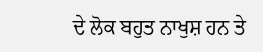ਦੇ ਲੋਕ ਬਹੁਤ ਨਾਖੁਸ਼ ਹਨ ਤੇ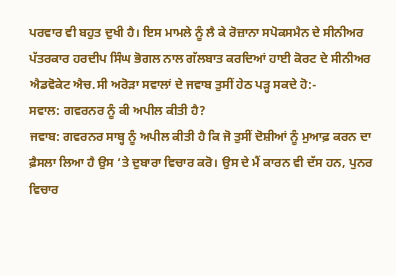ਪਰਵਾਰ ਵੀ ਬਹੁਤ ਦੁਖੀ ਹੈ। ਇਸ ਮਾਮਲੇ ਨੂੰ ਲੈ ਕੇ ਰੋਜ਼ਾਨਾ ਸਪੋਕਸਮੈਨ ਦੇ ਸੀਨੀਅਰ ਪੱਤਰਕਾਰ ਹਰਦੀਪ ਸਿੰਘ ਭੋਗਲ ਨਾਲ ਗੱਲਬਾਤ ਕਰਦਿਆਂ ਹਾਈ ਕੋਰਟ ਦੇ ਸੀਨੀਅਰ ਐਡਵੋਕੇਟ ਐਚ.ਸੀ ਅਰੋੜਾ ਸਵਾਲਾਂ ਦੇ ਜਵਾਬ ਤੁਸੀਂ ਹੇਠ ਪੜ੍ਹ ਸਕਦੇ ਹੋ:-
ਸਵਾਲ: ਗਵਰਨਰ ਨੂੰ ਕੀ ਅਪੀਲ ਕੀਤੀ ਹੈ?
ਜਵਾਬ: ਗਵਰਨਰ ਸਾਬ੍ਹ ਨੂੰ ਅਪੀਲ ਕੀਤੀ ਹੈ ਕਿ ਜੋ ਤੁਸੀਂ ਦੋਸ਼ੀਆਂ ਨੂੰ ਮੁਆਫ਼ ਕਰਨ ਦਾ ਫ਼ੈਸਲਾ ਲਿਆ ਹੈ ਉਸ ‘ਤੇ ਦੁਬਾਰਾ ਵਿਚਾਰ ਕਰੋ। ਉਸ ਦੇ ਮੈਂ ਕਾਰਨ ਵੀ ਦੱਸ ਹਨ, ਪੁਨਰ ਵਿਚਾਰ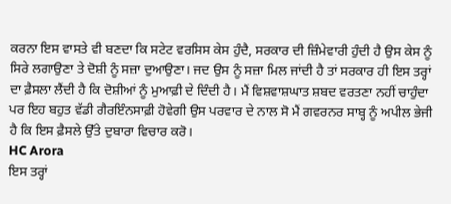ਕਰਨਾ ਇਸ ਵਾਸਤੇ ਵੀ ਬਣਦਾ ਕਿ ਸਟੇਟ ਵਰਸਿਸ ਕੇਸ ਹੁੰਦੈ, ਸਰਕਾਰ ਦੀ ਜ਼ਿੰਮੇਵਾਰੀ ਹੁੰਦੀ ਹੈ ਉਸ ਕੇਸ ਨੂੰ ਸਿਰੇ ਲਗਾਉਣਾ ਤੇ ਦੋਸ਼ੀ ਨੂੰ ਸਜ਼ਾ ਦੁਆਉਣਾ। ਜਦ ਉਸ ਨੂੰ ਸਜ਼ਾ ਮਿਲ ਜਾਂਦੀ ਹੈ ਤਾਂ ਸਰਕਾਰ ਹੀ ਇਸ ਤਰ੍ਹਾਂ ਦਾ ਫ਼ੈਸਲਾ ਲੈਂਦੀ ਹੈ ਕਿ ਦੋਸ਼ੀਆਂ ਨੂੰ ਮੁਆਫ਼ੀ ਦੇ ਦਿੰਦੀ ਹੈ। ਮੈਂ ਵਿਸ਼ਵਾਸ਼ਘਾਤ ਸ਼ਬਦ ਵਰਤਣਾ ਨਹੀਂ ਚਾਹੁੰਦਾ ਪਰ ਇਹ ਬਹੁਤ ਵੱਡੀ ਗੈਰਇੰਨਸਾਫ਼ੀ ਹੋਵੇਗੀ ਉਸ ਪਰਵਾਰ ਦੇ ਨਾਲ ਸੋ ਮੈਂ ਗਵਰਨਰ ਸਾਬ੍ਹ ਨੂੰ ਅਪੀਲ ਭੇਜੀ ਹੈ ਕਿ ਇਸ ਫ਼ੈਸਲੇ ਉੱਤੇ ਦੁਬਾਰਾ ਵਿਚਾਰ ਕਰੋ।
HC Arora
ਇਸ ਤਰ੍ਹਾਂ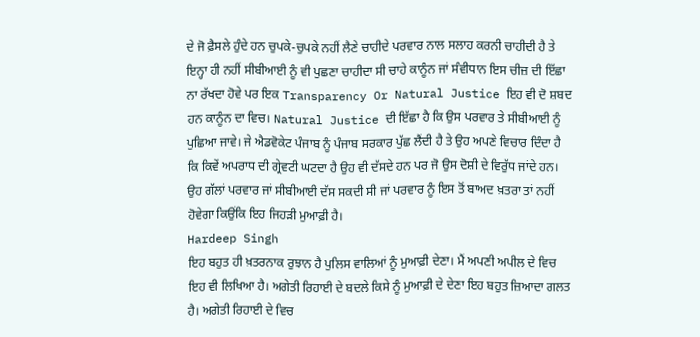ਦੇ ਜੋ ਫ਼ੈਸਲੇ ਹੁੰਦੇ ਹਨ ਚੁਪਕੇ-ਚੁਪਕੇ ਨਹੀਂ ਲੈਣੇ ਚਾਹੀਦੇ ਪਰਵਾਰ ਨਾਲ ਸਲਾਹ ਕਰਨੀ ਚਾਹੀਦੀ ਹੈ ਤੇ ਇਨ੍ਹਾ ਹੀ ਨਹੀਂ ਸੀਬੀਆਈ ਨੂੰ ਵੀ ਪੁਛਣਾ ਚਾਹੀਦਾ ਸੀ ਚਾਹੇ ਕਾਨੂੰਨ ਜਾਂ ਸੰਵੀਧਾਨ ਇਸ ਚੀਜ਼ ਦੀ ਇੱਛਾ ਨਾ ਰੱਖਦਾ ਹੋਵੇ ਪਰ ਇਕ Transparency Or Natural Justice ਇਹ ਵੀ ਦੋ ਸ਼ਬਦ ਹਨ ਕਾਨੂੰਨ ਦਾ ਵਿਚ। Natural Justice ਦੀ ਇੱਛਾ ਹੈ ਕਿ ਉਸ ਪਰਵਾਰ ਤੇ ਸੀਬੀਆਈ ਨੂੰ ਪੁਛਿਆ ਜਾਵੇ। ਜੇ ਐਡਵੋਕੇਟ ਪੰਜਾਬ ਨੂੰ ਪੰਜਾਬ ਸਰਕਾਰ ਪੁੱਛ ਲੈਂਦੀ ਹੈ ਤੇ ਉਹ ਅਪਣੇ ਵਿਚਾਰ ਦਿੰਦਾ ਹੈ ਕਿ ਕਿਵੇਂ ਅਪਰਾਧ ਦੀ ਗ੍ਰੇਵਟੀ ਘਟਦਾ ਹੈ ਉਹ ਵੀ ਦੱਸਦੇ ਹਨ ਪਰ ਜੋ ਉਸ ਦੋਸ਼ੀ ਦੇ ਵਿਰੁੱਧ ਜਾਂਦੇ ਹਨ। ਉਹ ਗੱਲਾਂ ਪਰਵਾਰ ਜਾਂ ਸੀਬੀਆਈ ਦੱਸ ਸਕਦੀ ਸੀ ਜਾਂ ਪਰਵਾਰ ਨੂੰ ਇਸ ਤੋਂ ਬਾਅਦ ਖ਼ਤਰਾ ਤਾਂ ਨਹੀਂ ਹੋਵੇਗਾ ਕਿਉਂਕਿ ਇਹ ਜਿਹੜੀ ਮੁਆਫ਼ੀ ਹੈ।
Hardeep Singh
ਇਹ ਬਹੁਤ ਹੀ ਖ਼ਤਰਨਾਕ ਰੁਝਾਨ ਹੈ ਪੁਲਿਸ ਵਾਲਿਆਂ ਨੂੰ ਮੁਆਫ਼ੀ ਦੇਣਾ। ਮੈਂ ਅਪਣੀ ਅਪੀਲ ਦੇ ਵਿਚ ਇਹ ਵੀ ਲਿਖਿਆ ਹੈ। ਅਗੇਤੀ ਰਿਹਾਈ ਦੇ ਬਦਲੇ ਕਿਸੇ ਨੂੰ ਮੁਆਫ਼ੀ ਦੇ ਦੇਣਾ ਇਹ ਬਹੁਤ ਜ਼ਿਆਦਾ ਗਲਤ ਹੈ। ਅਗੇਤੀ ਰਿਹਾਈ ਦੇ ਵਿਚ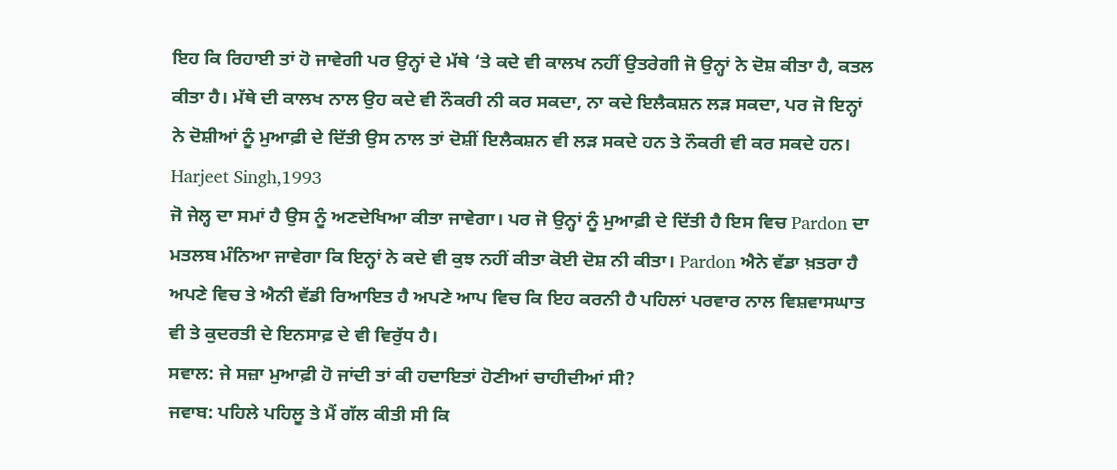ਇਹ ਕਿ ਰਿਹਾਈ ਤਾਂ ਹੋ ਜਾਵੇਗੀ ਪਰ ਉਨ੍ਹਾਂ ਦੇ ਮੱਥੇ ‘ਤੇ ਕਦੇ ਵੀ ਕਾਲਖ ਨਹੀਂ ਉਤਰੇਗੀ ਜੋ ਉਨ੍ਹਾਂ ਨੇ ਦੋਸ਼ ਕੀਤਾ ਹੈ, ਕਤਲ ਕੀਤਾ ਹੈ। ਮੱਥੇ ਦੀ ਕਾਲਖ ਨਾਲ ਉਹ ਕਦੇ ਵੀ ਨੌਕਰੀ ਨੀ ਕਰ ਸਕਦਾ, ਨਾ ਕਦੇ ਇਲੈਕਸ਼ਨ ਲੜ ਸਕਦਾ, ਪਰ ਜੋ ਇਨ੍ਹਾਂ ਨੇ ਦੋਸ਼ੀਆਂ ਨੂੰ ਮੁਆਫ਼ੀ ਦੇ ਦਿੱਤੀ ਉਸ ਨਾਲ ਤਾਂ ਦੋਸ਼ੀਂ ਇਲੈਕਸ਼ਨ ਵੀ ਲੜ ਸਕਦੇ ਹਨ ਤੇ ਨੌਕਰੀ ਵੀ ਕਰ ਸਕਦੇ ਹਨ।
Harjeet Singh,1993
ਜੋ ਜੇਲ੍ਹ ਦਾ ਸਮਾਂ ਹੈ ਉਸ ਨੂੰ ਅਣਦੇਖਿਆ ਕੀਤਾ ਜਾਵੇਗਾ। ਪਰ ਜੋ ਉਨ੍ਹਾਂ ਨੂੰ ਮੁਆਫ਼ੀ ਦੇ ਦਿੱਤੀ ਹੈ ਇਸ ਵਿਚ Pardon ਦਾ ਮਤਲਬ ਮੰਨਿਆ ਜਾਵੇਗਾ ਕਿ ਇਨ੍ਹਾਂ ਨੇ ਕਦੇ ਵੀ ਕੁਝ ਨਹੀਂ ਕੀਤਾ ਕੋਈ ਦੋਸ਼ ਨੀ ਕੀਤਾ। Pardon ਐਨੇ ਵੱਡਾ ਖ਼ਤਰਾ ਹੈ ਅਪਣੇ ਵਿਚ ਤੇ ਐਨੀ ਵੱਡੀ ਰਿਆਇਤ ਹੈ ਅਪਣੇ ਆਪ ਵਿਚ ਕਿ ਇਹ ਕਰਨੀ ਹੈ ਪਹਿਲਾਂ ਪਰਵਾਰ ਨਾਲ ਵਿਸ਼ਵਾਸਘਾਤ ਵੀ ਤੇ ਕੁਦਰਤੀ ਦੇ ਇਨਸਾਫ਼ ਦੇ ਵੀ ਵਿਰੁੱਧ ਹੈ।
ਸਵਾਲ: ਜੇ ਸਜ਼ਾ ਮੁਆਫ਼ੀ ਹੋ ਜਾਂਦੀ ਤਾਂ ਕੀ ਹਦਾਇਤਾਂ ਹੋਣੀਆਂ ਚਾਹੀਦੀਆਂ ਸੀ?
ਜਵਾਬ: ਪਹਿਲੇ ਪਹਿਲੂ ਤੇ ਮੈਂ ਗੱਲ ਕੀਤੀ ਸੀ ਕਿ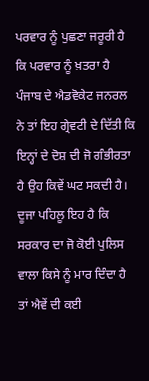ਪਰਵਾਰ ਨੂੰ ਪੁਛਣਾ ਜਰੂਰੀ ਹੈ ਕਿ ਪਰਵਾਰ ਨੂੰ ਖ਼ਤਰਾ ਹੈ ਪੰਜਾਬ ਦੇ ਐਡਵੋਕੇਟ ਜਨਰਲ ਨੇ ਤਾਂ ਇਹ ਗ੍ਰੇਵਟੀ ਦੇ ਦਿੱਤੀ ਕਿ ਇਨ੍ਹਾਂ ਦੇ ਦੋਸ਼ ਦੀ ਜੋ ਗੰਭੀਰਤਾ ਹੈ ਉਹ ਕਿਵੇਂ ਘਟ ਸਕਦੀ ਹੈ। ਦੂਜਾ ਪਹਿਲੂ ਇਹ ਹੈ ਕਿ ਸਰਕਾਰ ਦਾ ਜੋ ਕੋਈ ਪੁਲਿਸ ਵਾਲਾ ਕਿਸੇ ਨੂੰ ਮਾਰ ਦਿੰਦਾ ਹੈ ਤਾਂ ਐਵੇਂ ਦੀ ਕਈ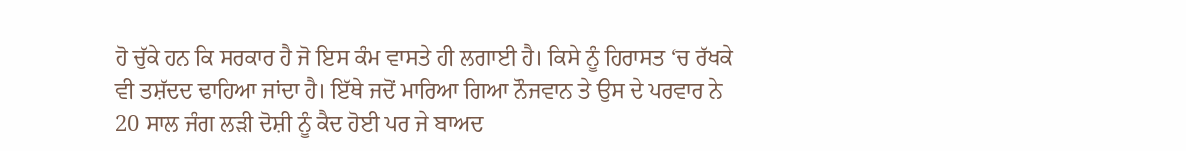ਹੋ ਚੁੱਕੇ ਹਨ ਕਿ ਸਰਕਾਰ ਹੈ ਜੋ ਇਸ ਕੰਮ ਵਾਸਤੇ ਹੀ ਲਗਾਈ ਹੈ। ਕਿਸੇ ਨੂੰ ਹਿਰਾਸਤ ‘ਚ ਰੱਖਕੇ ਵੀ ਤਸ਼ੱਦਦ ਢਾਹਿਆ ਜਾਂਦਾ ਹੈ। ਇੱਥੇ ਜਦੋਂ ਮਾਰਿਆ ਗਿਆ ਨੌਜਵਾਨ ਤੇ ਉਸ ਦੇ ਪਰਵਾਰ ਨੇ 20 ਸਾਲ ਜੰਗ ਲੜੀ ਦੋਸ਼ੀ ਨੂੰ ਕੈਦ ਹੋਈ ਪਰ ਜੇ ਬਾਅਦ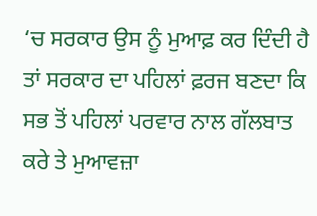‘ਚ ਸਰਕਾਰ ਉਸ ਨੂੰ ਮੁਆਫ਼ ਕਰ ਦਿੰਦੀ ਹੈ ਤਾਂ ਸਰਕਾਰ ਦਾ ਪਹਿਲਾਂ ਫ਼ਰਜ ਬਣਦਾ ਕਿ ਸਭ ਤੋਂ ਪਹਿਲਾਂ ਪਰਵਾਰ ਨਾਲ ਗੱਲਬਾਤ ਕਰੇ ਤੇ ਮੁਆਵਜ਼ਾ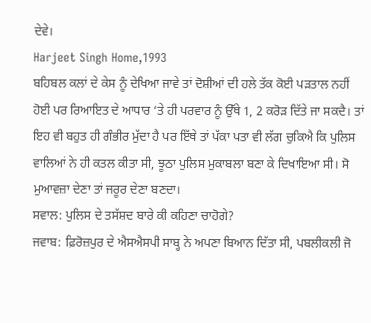ਦੇਵੇ।
Harjeet Singh Home,1993
ਬਹਿਬਲ ਕਲਾਂ ਦੇ ਕੇਸ ਨੂੰ ਦੇਖਿਆ ਜਾਵੇ ਤਾਂ ਦੋਸ਼ੀਆਂ ਦੀ ਹਲੇ ਤੱਕ ਕੋਈ ਪੜਤਾਲ ਨਹੀਂ ਹੋਈ ਪਰ ਰਿਆਇਤ ਦੇ ਆਧਾਰ ‘ਤੇ ਹੀ ਪਰਵਾਰ ਨੂੰ ਉੱਥੇ 1, 2 ਕਰੋੜ ਦਿੱਤੇ ਜਾ ਸਕਦੈ। ਤਾਂ ਇਹ ਵੀ ਬਹੁਤ ਹੀ ਗੰਭੀਰ ਮੁੱਦਾ ਹੈ ਪਰ ਇੱਥੇ ਤਾਂ ਪੱਕਾ ਪਤਾ ਵੀ ਲੱਗ ਚੁਕਿਐ ਕਿ ਪੁਲਿਸ ਵਾਲਿਆਂ ਨੇ ਹੀ ਕਤਲ ਕੀਤਾ ਸੀ, ਝੂਠਾ ਪੁਲਿਸ ਮੁਕਾਬਲਾ ਬਣਾ ਕੇ ਦਿਖਾਇਆ ਸੀ। ਸੋ ਮੁਆਵਜ਼ਾ ਦੇਣਾ ਤਾਂ ਜਰੂਰ ਦੇਣਾ ਬਣਦਾ।
ਸਵਾਲ: ਪੁਲਿਸ ਦੇ ਤਸੱਸ਼ਦ ਬਾਰੇ ਕੀ ਕਹਿਣਾ ਚਾਹੋਗੇ?
ਜਵਾਬ: ਫ਼ਿਰੋਜ਼ਪੁਰ ਦੇ ਐਸਐਸਪੀ ਸਾਬ੍ਹ ਨੇ ਅਪਣਾ ਬਿਆਨ ਦਿੱਤਾ ਸੀ, ਪਬਲੀਕਲੀ ਜੋ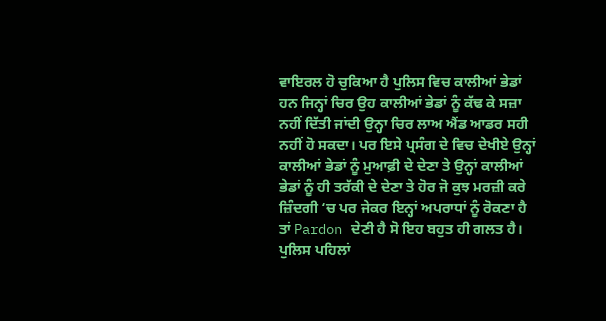ਵਾਇਰਲ ਹੋ ਚੁਕਿਆ ਹੈ ਪੁਲਿਸ ਵਿਚ ਕਾਲੀਆਂ ਭੇਡਾਂ ਹਨ ਜਿਨ੍ਹਾਂ ਚਿਰ ਉਹ ਕਾਲੀਆਂ ਭੇਡਾਂ ਨੂੰ ਕੱਢ ਕੇ ਸਜ਼ਾ ਨਹੀਂ ਦਿੱਤੀ ਜਾਂਦੀ ਉਨ੍ਹਾ ਚਿਰ ਲਾਅ ਐਂਡ ਆਡਰ ਸਹੀ ਨਹੀਂ ਹੋ ਸਕਦਾ। ਪਰ ਇਸੇ ਪ੍ਰਸੰਗ ਦੇ ਵਿਚ ਦੇਖੀਏ ਉਨ੍ਹਾਂ ਕਾਲੀਆਂ ਭੇਡਾਂ ਨੂੰ ਮੁਆਫ਼ੀ ਦੇ ਦੇਣਾ ਤੇ ਉਨ੍ਹਾਂ ਕਾਲੀਆਂ ਭੇਡਾਂ ਨੂੰ ਹੀ ਤਰੱਕੀ ਦੇ ਦੇਣਾ ਤੇ ਹੋਰ ਜੋ ਕੁਝ ਮਰਜ਼ੀ ਕਰੇ ਜ਼ਿੰਦਗੀ ‘ਚ ਪਰ ਜੇਕਰ ਇਨ੍ਹਾਂ ਅਪਰਾਧਾਂ ਨੂੰ ਰੋਕਣਾ ਹੈ ਤਾਂ Pardon ਦੇਣੀ ਹੈ ਸੋ ਇਹ ਬਹੁਤ ਹੀ ਗਲਤ ਹੈ। ਪੁਲਿਸ ਪਹਿਲਾਂ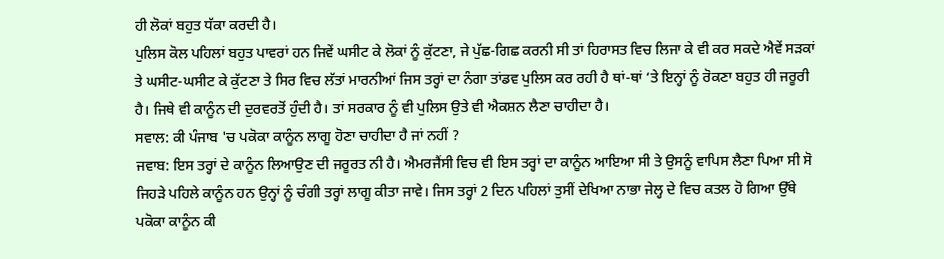ਹੀ ਲੋਕਾਂ ਬਹੁਤ ਧੱਕਾ ਕਰਦੀ ਹੈ।
ਪੁਲਿਸ ਕੋਲ ਪਹਿਲਾਂ ਬਹੁਤ ਪਾਵਰਾਂ ਹਨ ਜਿਵੇਂ ਘਸੀਟ ਕੇ ਲੋਕਾਂ ਨੂੰ ਕੁੱਟਣਾ, ਜੇ ਪੁੱਛ-ਗਿਛ ਕਰਨੀ ਸੀ ਤਾਂ ਹਿਰਾਸਤ ਵਿਚ ਲਿਜਾ ਕੇ ਵੀ ਕਰ ਸਕਦੇ ਐਵੇਂ ਸੜਕਾਂ ਤੇ ਘਸੀਟ-ਘਸੀਟ ਕੇ ਕੁੱਟਣਾ ਤੇ ਸਿਰ ਵਿਚ ਲੱਤਾਂ ਮਾਰਨੀਆਂ ਜਿਸ ਤਰ੍ਹਾਂ ਦਾ ਨੰਗਾ ਤਾਂਡਵ ਪੁਲਿਸ ਕਰ ਰਹੀ ਹੈ ਥਾਂ-ਥਾਂ ‘ਤੇ ਇਨ੍ਹਾਂ ਨੂੰ ਰੋਕਣਾ ਬਹੁਤ ਹੀ ਜਰੂਰੀ ਹੈ। ਜਿਥੇ ਵੀ ਕਾਨੂੰਨ ਦੀ ਦੁਰਵਰਤੋਂ ਹੁੰਦੀ ਹੈ। ਤਾਂ ਸਰਕਾਰ ਨੂੰ ਵੀ ਪੁਲਿਸ ਉਤੇ ਵੀ ਐਕਸ਼ਨ ਲੈਣਾ ਚਾਹੀਦਾ ਹੈ।
ਸਵਾਲ: ਕੀ ਪੰਜਾਬ 'ਚ ਪਕੋਕਾ ਕਾਨੂੰਨ ਲਾਗੂ ਹੋਣਾ ਚਾਹੀਦਾ ਹੈ ਜਾਂ ਨਹੀਂ ?
ਜਵਾਬ: ਇਸ ਤਰ੍ਹਾਂ ਦੇ ਕਾਨੂੰਨ ਲਿਆਉਣ ਦੀ ਜਰੂਰਤ ਨੀ ਹੈ। ਐਮਰਜੈਂਸੀ ਵਿਚ ਵੀ ਇਸ ਤਰ੍ਹਾਂ ਦਾ ਕਾਨੂੰਨ ਆਇਆ ਸੀ ਤੇ ਉਸਨੂੰ ਵਾਪਿਸ ਲੈਣਾ ਪਿਆ ਸੀ ਸੋ ਜਿਹੜੇ ਪਹਿਲੇ ਕਾਨੂੰਨ ਹਨ ਉਨ੍ਹਾਂ ਨੂੰ ਚੰਗੀ ਤਰ੍ਹਾਂ ਲਾਗੂ ਕੀਤਾ ਜਾਵੇ। ਜਿਸ ਤਰ੍ਹਾਂ 2 ਦਿਨ ਪਹਿਲਾਂ ਤੁਸੀਂ ਦੇਖਿਆ ਨਾਭਾ ਜੇਲ੍ਹ ਦੇ ਵਿਚ ਕਤਲ ਹੋ ਗਿਆ ਉੱਥੇ ਪਕੋਕਾ ਕਾਨੂੰਨ ਕੀ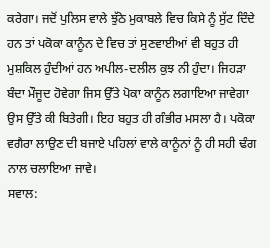ਕਰੇਗਾ। ਜਦੋਂ ਪੁਲਿਸ ਵਾਲੇ ਝੁੱਠੇ ਮੁਕਾਬਲੇ ਵਿਚ ਕਿਸੇ ਨੂੰ ਸੁੱਟ ਦਿੰਦੇ ਹਨ ਤਾਂ ਪਕੋਕਾ ਕਾਨੂੰਨ ਦੇ ਵਿਚ ਤਾਂ ਸੁਣਵਾਈਆਂ ਵੀ ਬਹੁਤ ਹੀ ਮੁਸ਼ਕਿਲ ਹੁੰਦੀਆਂ ਹਨ ਅਪੀਲ-ਦਲੀਲ ਕੁਝ ਨੀ ਹੁੰਦਾ। ਜਿਹੜਾ ਬੰਦਾ ਮੌਜੂਦ ਹੋਵੇਗਾ ਜਿਸ ਉੱਤੇ ਪੋਕਾ ਕਾਨੂੰਨ ਲਗਾਇਆ ਜਾਵੇਗਾ ਉਸ ਉੱਤੇ ਕੀ ਬਿਤੇਗੀ। ਇਹ ਬਹੁਤ ਹੀ ਗੰਭੀਰ ਮਸਲਾ ਹੈ। ਪਕੋਕਾ ਵਗੈਰਾ ਲਾਉਣ ਦੀ ਬਜਾਏ ਪਹਿਲਾਂ ਵਾਲੇ ਕਾਨੂੰਨਾਂ ਨੂੰ ਹੀ ਸਹੀ ਢੰਗ ਨਾਲ ਚਲਾਇਆ ਜਾਵੇ।
ਸਵਾਲ: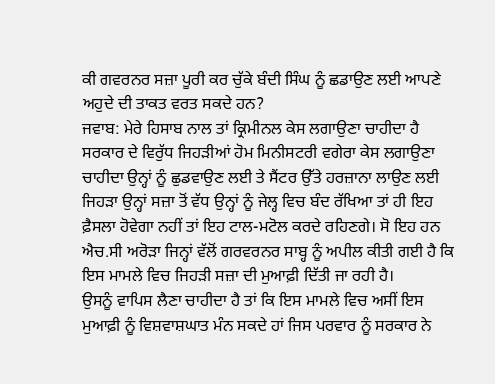ਕੀ ਗਵਰਨਰ ਸਜ਼ਾ ਪੂਰੀ ਕਰ ਚੁੱਕੇ ਬੰਦੀ ਸਿੰਘ ਨੂੰ ਛਡਾਉਣ ਲਈ ਆਪਣੇ ਅਹੁਦੇ ਦੀ ਤਾਕਤ ਵਰਤ ਸਕਦੇ ਹਨ?
ਜਵਾਬ: ਮੇਰੇ ਹਿਸਾਬ ਨਾਲ ਤਾਂ ਕ੍ਰਿਮੀਨਲ ਕੇਸ ਲਗਾਉਣਾ ਚਾਹੀਦਾ ਹੈ ਸਰਕਾਰ ਦੇ ਵਿਰੁੱਧ ਜਿਹੜੀਆਂ ਹੋਮ ਮਿਨੀਸਟਰੀ ਵਗੇਰਾ ਕੇਸ ਲਗਾਉਣਾ ਚਾਹੀਦਾ ਉਨ੍ਹਾਂ ਨੂੰ ਛੁਡਵਾਉਣ ਲਈ ਤੇ ਸੈਂਟਰ ਉੱਤੇ ਹਰਜ਼ਾਨਾ ਲਾਉਣ ਲਈ ਜਿਹੜਾ ਉਨ੍ਹਾਂ ਸਜ਼ਾ ਤੋਂ ਵੱਧ ਉਨ੍ਹਾਂ ਨੂੰ ਜੇਲ੍ਹ ਵਿਚ ਬੰਦ ਰੱਖਿਆ ਤਾਂ ਹੀ ਇਹ ਫ਼ੈਸਲਾ ਹੋਵੇਗਾ ਨਹੀਂ ਤਾਂ ਇਹ ਟਾਲ-ਮਟੋਲ ਕਰਦੇ ਰਹਿਣਗੇ। ਸੋ ਇਹ ਹਨ ਐਚ.ਸੀ ਅਰੋੜਾ ਜਿਨ੍ਹਾਂ ਵੱਲੋਂ ਗਰਵਰਨਰ ਸਾਬ੍ਹ ਨੂੰ ਅਪੀਲ ਕੀਤੀ ਗਈ ਹੈ ਕਿ ਇਸ ਮਾਮਲੇ ਵਿਚ ਜਿਹੜੀ ਸਜ਼ਾ ਦੀ ਮੁਆਫ਼ੀ ਦਿੱਤੀ ਜਾ ਰਹੀ ਹੈ।
ਉਸਨੂੰ ਵਾਪਿਸ ਲੈਣਾ ਚਾਹੀਦਾ ਹੈ ਤਾਂ ਕਿ ਇਸ ਮਾਮਲੇ ਵਿਚ ਅਸੀਂ ਇਸ ਮੁਆਫ਼ੀ ਨੂੰ ਵਿਸ਼ਵਾਸ਼ਘਾਤ ਮੰਨ ਸਕਦੇ ਹਾਂ ਜਿਸ ਪਰਵਾਰ ਨੂੰ ਸਰਕਾਰ ਨੇ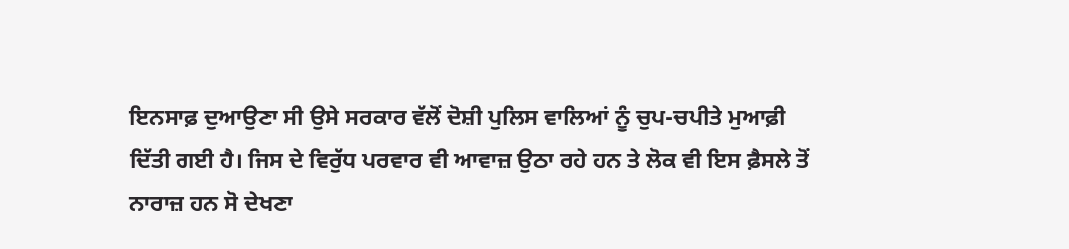ਇਨਸਾਫ਼ ਦੁਆਉਣਾ ਸੀ ਉਸੇ ਸਰਕਾਰ ਵੱਲੋਂ ਦੋਸ਼ੀ ਪੁਲਿਸ ਵਾਲਿਆਂ ਨੂੰ ਚੁਪ-ਚਪੀਤੇ ਮੁਆਫ਼ੀ ਦਿੱਤੀ ਗਈ ਹੈ। ਜਿਸ ਦੇ ਵਿਰੁੱਧ ਪਰਵਾਰ ਵੀ ਆਵਾਜ਼ ਉਠਾ ਰਹੇ ਹਨ ਤੇ ਲੋਕ ਵੀ ਇਸ ਫ਼ੈਸਲੇ ਤੋਂ ਨਾਰਾਜ਼ ਹਨ ਸੋ ਦੇਖਣਾ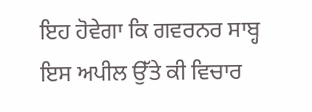ਇਹ ਹੋਵੇਗਾ ਕਿ ਗਵਰਨਰ ਸਾਬ੍ਹ ਇਸ ਅਪੀਲ ਉੱਤੇ ਕੀ ਵਿਚਾਰ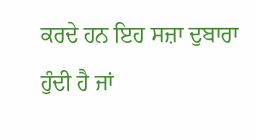ਕਰਦੇ ਹਨ ਇਹ ਸਜ਼ਾ ਦੁਬਾਰਾ ਹੁੰਦੀ ਹੈ ਜਾਂ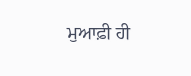ਮੁਆਫ਼ੀ ਹੀ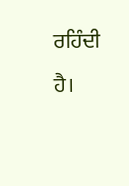ਰਹਿੰਦੀ ਹੈ।